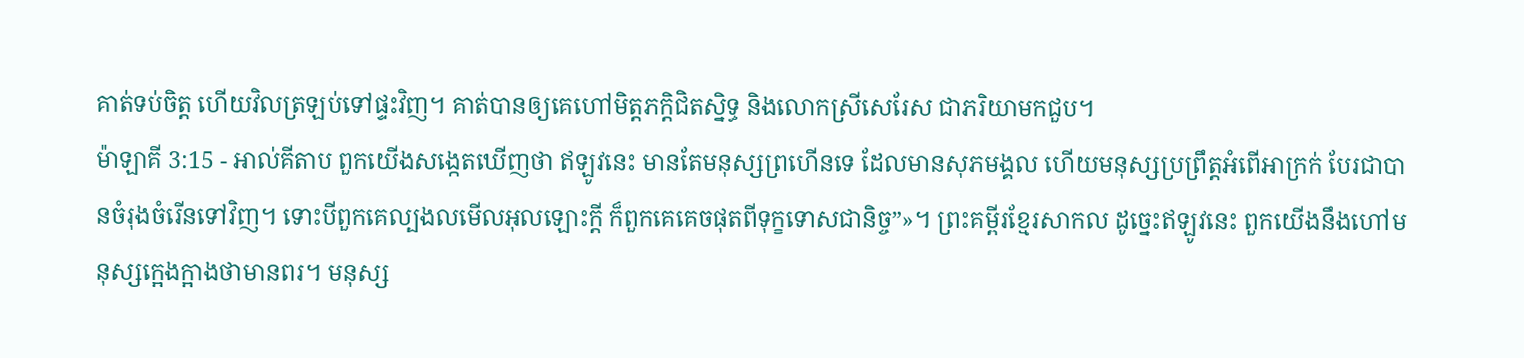គាត់ទប់ចិត្ត ហើយវិលត្រឡប់ទៅផ្ទះវិញ។ គាត់បានឲ្យគេហៅមិត្តភក្ដិជិតស្និទ្ធ និងលោកស្រីសេរែស ជាភរិយាមកជួប។
ម៉ាឡាគី 3:15 - អាល់គីតាប ពួកយើងសង្កេតឃើញថា ឥឡូវនេះ មានតែមនុស្សព្រហើនទេ ដែលមានសុភមង្គល ហើយមនុស្សប្រព្រឹត្តអំពើអាក្រក់ បែរជាបានចំរុងចំរើនទៅវិញ។ ទោះបីពួកគេល្បងលមើលអុលឡោះក្តី ក៏ពួកគេគេចផុតពីទុក្ខទោសជានិច្ច”»។ ព្រះគម្ពីរខ្មែរសាកល ដូច្នេះឥឡូវនេះ ពួកយើងនឹងហៅមនុស្សក្អេងក្អាងថាមានពរ។ មនុស្ស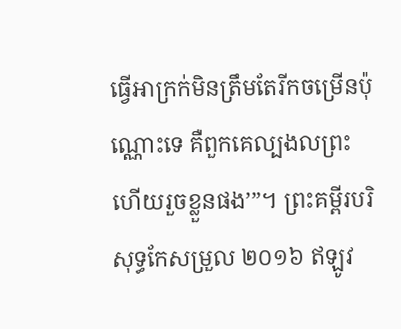ធ្វើអាក្រក់មិនត្រឹមតែរីកចម្រើនប៉ុណ្ណោះទេ គឺពួកគេល្បងលព្រះ ហើយរួចខ្លួនផង’”។ ព្រះគម្ពីរបរិសុទ្ធកែសម្រួល ២០១៦ ឥឡូវ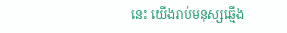នេះ យើងរាប់មនុស្សឆ្មើង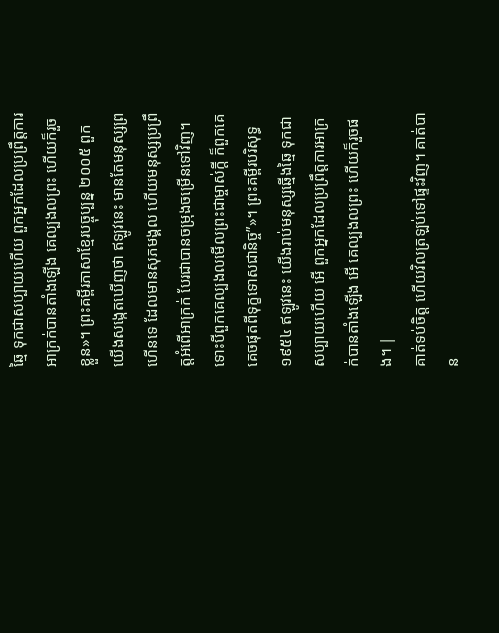ឆ្មៃ ទុកជាសប្បាយហើយ ពួកអ្នកដែលប្រព្រឹត្តការអាក្រក់បានតាំងឡើង គេល្បងលព្រះ ហើយក៏រួចខ្លួន»។ ព្រះគម្ពីរភាសាខ្មែរបច្ចុប្បន្ន ២០០៥ ពួកយើងសង្កេតឃើញថា ឥឡូវនេះ មានតែមនុស្សព្រហើនទេ ដែលមានសុភមង្គល ហើយមនុស្សប្រព្រឹត្តអំពើអាក្រក់ បែរជាបានចម្រុងចម្រើនទៅវិញ។ ទោះបីពួកគេល្បងលមើលព្រះជាម្ចាស់ក្ដី ក៏ពួកគេគេចផុតពីទុក្ខទោសជានិច្ច”»។ ព្រះគម្ពីរបរិសុទ្ធ ១៩៥៤ ឥឡូវនេះ យើងរាប់មនុស្សឆ្មើងឆ្មៃ ទុកជាសប្បាយហើយ អើ ពួកអ្នកដែលប្រព្រឹត្តការអាក្រក់បានតាំងឡើង អើ គេល្បងលព្រះ ហើយក៏រួចផង។ |
គាត់ទប់ចិត្ត ហើយវិលត្រឡប់ទៅផ្ទះវិញ។ គាត់បាន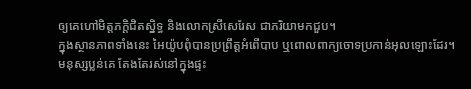ឲ្យគេហៅមិត្តភក្ដិជិតស្និទ្ធ និងលោកស្រីសេរែស ជាភរិយាមកជួប។
ក្នុងស្ថានភាពទាំងនេះ អៃយ៉ូបពុំបានប្រព្រឹត្តអំពើបាប ឬពោលពាក្យចោទប្រកាន់អុលឡោះដែរ។
មនុស្សប្លន់គេ តែងតែរស់នៅក្នុងផ្ទះ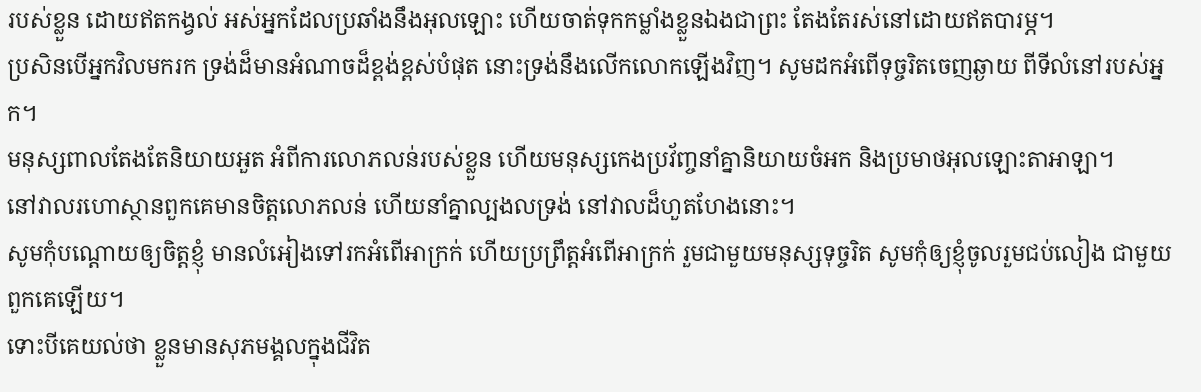របស់ខ្លួន ដោយឥតកង្វល់ អស់អ្នកដែលប្រឆាំងនឹងអុលឡោះ ហើយចាត់ទុកកម្លាំងខ្លួនឯងជាព្រះ តែងតែរស់នៅដោយឥតបារម្ភ។
ប្រសិនបើអ្នកវិលមករក ទ្រង់ដ៏មានអំណាចដ៏ខ្ពង់ខ្ពស់បំផុត នោះទ្រង់នឹងលើកលោកឡើងវិញ។ សូមដកអំពើទុច្ចរិតចេញឆ្ងាយ ពីទីលំនៅរបស់អ្នក។
មនុស្សពាលតែងតែនិយាយអួត អំពីការលោភលន់របស់ខ្លួន ហើយមនុស្សកេងប្រវ័ញ្ចនាំគ្នានិយាយចំអក និងប្រមាថអុលឡោះតាអាឡា។
នៅវាលរហោស្ថានពួកគេមានចិត្តលោភលន់ ហើយនាំគ្នាល្បងលទ្រង់ នៅវាលដ៏ហួតហែងនោះ។
សូមកុំបណ្តោយឲ្យចិត្តខ្ញុំ មានលំអៀងទៅរកអំពើអាក្រក់ ហើយប្រព្រឹត្តអំពើអាក្រក់ រួមជាមួយមនុស្សទុច្ចរិត សូមកុំឲ្យខ្ញុំចូលរួមជប់លៀង ជាមួយពួកគេឡើយ។
ទោះបីគេយល់ថា ខ្លួនមានសុភមង្គលក្នុងជីវិត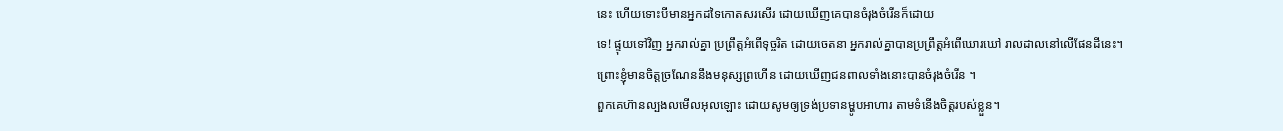នេះ ហើយទោះបីមានអ្នកដទៃកោតសរសើរ ដោយឃើញគេបានចំរុងចំរើនក៏ដោយ
ទេ! ផ្ទុយទៅវិញ អ្នករាល់គ្នា ប្រព្រឹត្តអំពើទុច្ចរិត ដោយចេតនា អ្នករាល់គ្នាបានប្រព្រឹត្តអំពើឃោរឃៅ រាលដាលនៅលើផែនដីនេះ។
ព្រោះខ្ញុំមានចិត្តច្រណែននឹងមនុស្សព្រហើន ដោយឃើញជនពាលទាំងនោះបានចំរុងចំរើន ។
ពួកគេហ៊ានល្បងលមើលអុលឡោះ ដោយសូមឲ្យទ្រង់ប្រទានម្ហូបអាហារ តាមទំនើងចិត្តរបស់ខ្លួន។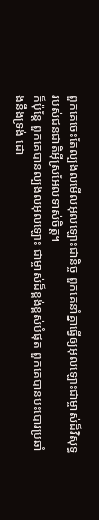ពួកគេចេះតែល្បងលមើលអុលឡោះជានិច្ច ពួកគេនាំគ្នាធ្វើឲ្យអុលឡោះជាម្ចាស់ដ៏វិសុទ្ធ របស់ជនជាតិអ៊ីស្រអែលទាស់ចិត្ត។
ក៏ប៉ុន្តែ ពួកគេបានល្បងលអុលឡោះ ជាម្ចាស់ដ៏ខ្ពង់ខ្ពស់បំផុត ពួកគេបានបះបោរប្រឆាំងនឹងទ្រង់ ដោ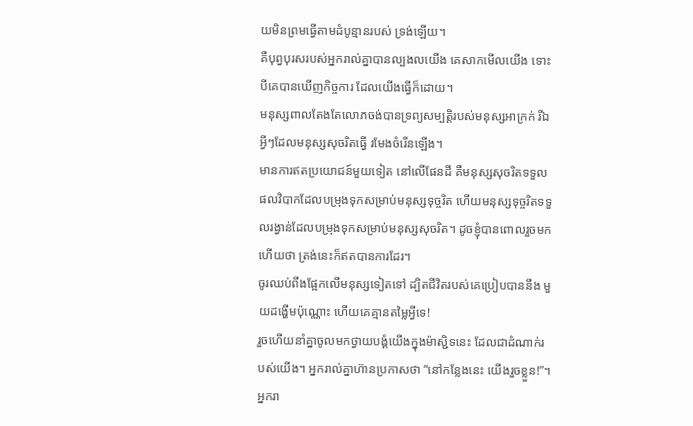យមិនព្រមធ្វើតាមដំបូន្មានរបស់ ទ្រង់ឡើយ។
គឺបុព្វបុរសរបស់អ្នករាល់គ្នាបានល្បងលយើង គេសាកមើលយើង ទោះបីគេបានឃើញកិច្ចការ ដែលយើងធ្វើក៏ដោយ។
មនុស្សពាលតែងតែលោភចង់បានទ្រព្យសម្បត្តិរបស់មនុស្សអាក្រក់ រីឯអ្វីៗដែលមនុស្សសុចរិតធ្វើ រមែងចំរើនឡើង។
មានការឥតប្រយោជន៍មួយទៀត នៅលើផែនដី គឺមនុស្សសុចរិតទទួលផលវិបាកដែលបម្រុងទុកសម្រាប់មនុស្សទុច្ចរិត ហើយមនុស្សទុច្ចរិតទទួលរង្វាន់ដែលបម្រុងទុកសម្រាប់មនុស្សសុចរិត។ ដូចខ្ញុំបានពោលរួចមកហើយថា ត្រង់នេះក៏ឥតបានការដែរ។
ចូរឈប់ពឹងផ្អែកលើមនុស្សទៀតទៅ ដ្បិតជីវិតរបស់គេប្រៀបបាននឹង មួយដង្ហើមប៉ុណ្ណោះ ហើយគេគ្មានតម្លៃអ្វីទេ!
រួចហើយនាំគ្នាចូលមកថ្វាយបង្គំយើងក្នុងម៉ាស្ជិទនេះ ដែលជាដំណាក់របស់យើង។ អ្នករាល់គ្នាហ៊ានប្រកាសថា “នៅកន្លែងនេះ យើងរួចខ្លួន!”។ អ្នករា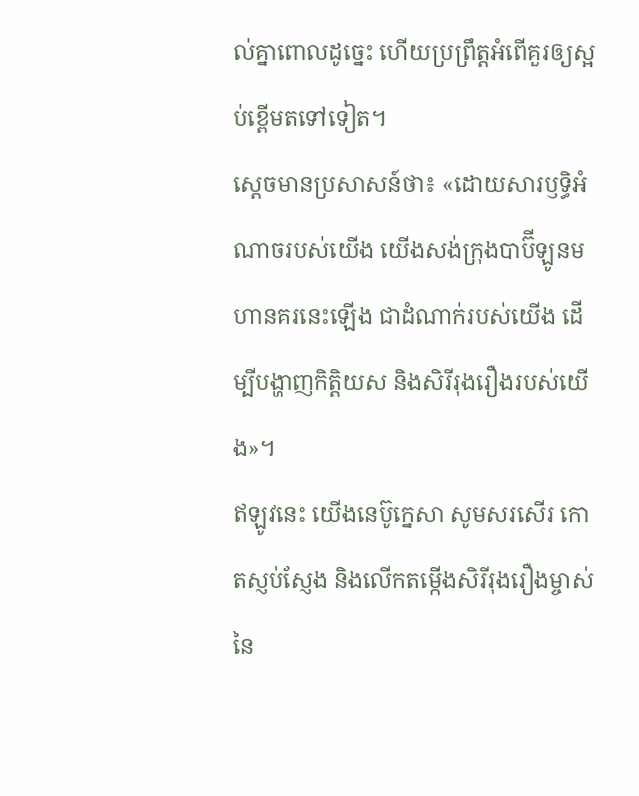ល់គ្នាពោលដូច្នេះ ហើយប្រព្រឹត្តអំពើគួរឲ្យស្អប់ខ្ពើមតទៅទៀត។
ស្តេចមានប្រសាសន៍ថា៖ «ដោយសារឫទ្ធិអំណាចរបស់យើង យើងសង់ក្រុងបាប៊ីឡូនមហានគរនេះឡើង ជាដំណាក់របស់យើង ដើម្បីបង្ហាញកិត្តិយស និងសិរីរុងរឿងរបស់យើង»។
ឥឡូវនេះ យើងនេប៊ូក្នេសា សូមសរសើរ កោតស្ញប់ស្ញែង និងលើកតម្កើងសិរីរុងរឿងម្ចាស់នៃ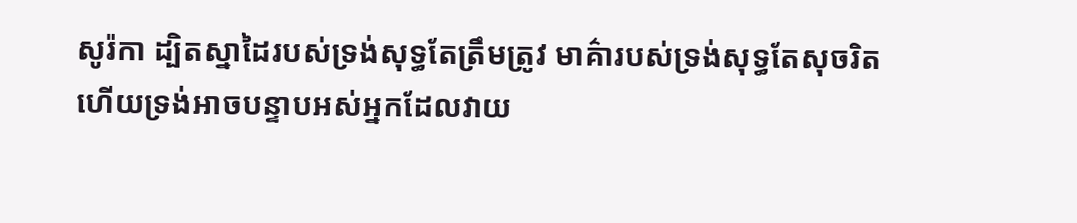សូរ៉កា ដ្បិតស្នាដៃរបស់ទ្រង់សុទ្ធតែត្រឹមត្រូវ មាគ៌ារបស់ទ្រង់សុទ្ធតែសុចរិត ហើយទ្រង់អាចបន្ទាបអស់អ្នកដែលវាយ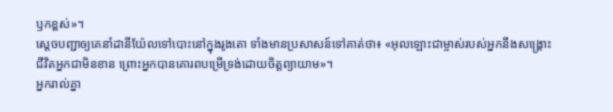ឫកខ្ពស់»។
ស្តេចបញ្ជាឲ្យគេនាំដានីយ៉ែលទៅបោះនៅក្នុងរូងតោ ទាំងមានប្រសាសន៍ទៅគាត់ថា៖ «អុលឡោះជាម្ចាស់របស់អ្នកនឹងសង្គ្រោះជីវិតអ្នកជាមិនខាន ព្រោះអ្នកបានគោរពបម្រើទ្រង់ដោយចិត្តព្យាយាម»។
អ្នករាល់គ្នា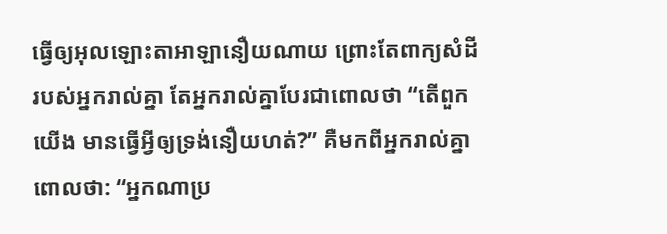ធ្វើឲ្យអុលឡោះតាអាឡានឿយណាយ ព្រោះតែពាក្យសំដីរបស់អ្នករាល់គ្នា តែអ្នករាល់គ្នាបែរជាពោលថា “តើពួកយើង មានធ្វើអ្វីឲ្យទ្រង់នឿយហត់?” គឺមកពីអ្នករាល់គ្នាពោលថា: “អ្នកណាប្រ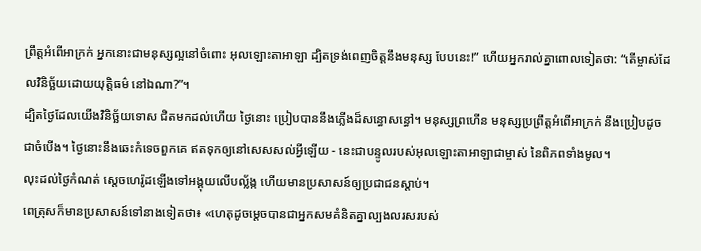ព្រឹត្តអំពើអាក្រក់ អ្នកនោះជាមនុស្សល្អនៅចំពោះ អុលឡោះតាអាឡា ដ្បិតទ្រង់ពេញចិត្តនឹងមនុស្ស បែបនេះ!” ហើយអ្នករាល់គ្នាពោលទៀតថា: “តើម្ចាស់ដែលវិនិច្ឆ័យដោយយុត្តិធម៌ នៅឯណា?”។
ដ្បិតថ្ងៃដែលយើងវិនិច្ឆ័យទោស ជិតមកដល់ហើយ ថ្ងៃនោះ ប្រៀបបាននឹងភ្លើងដ៏សន្ធោសន្ធៅ។ មនុស្សព្រហើន មនុស្សប្រព្រឹត្តអំពើអាក្រក់ នឹងប្រៀបដូចជាចំបើង។ ថ្ងៃនោះនឹងឆេះកំទេចពួកគេ ឥតទុកឲ្យនៅសេសសល់អ្វីឡើយ - នេះជាបន្ទូលរបស់អុលឡោះតាអាឡាជាម្ចាស់ នៃពិភពទាំងមូល។
លុះដល់ថ្ងៃកំណត់ ស្តេចហេរ៉ូដឡើងទៅអង្គុយលើបល្ល័ង្ក ហើយមានប្រសាសន៍ឲ្យប្រជាជនស្ដាប់។
ពេត្រុសក៏មានប្រសាសន៍ទៅនាងទៀតថា៖ «ហេតុដូចម្ដេចបានជាអ្នកសមគំនិតគ្នាល្បងលរសរបស់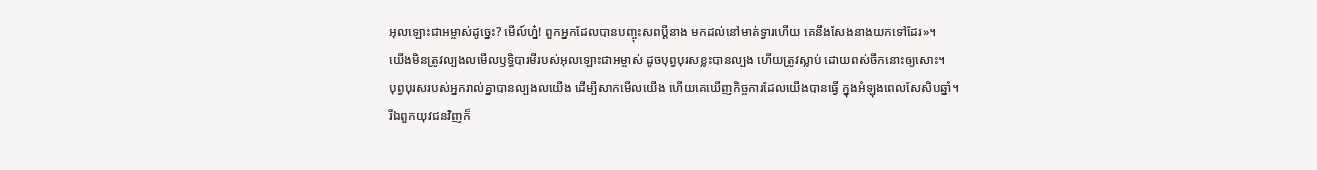អុលឡោះជាអម្ចាស់ដូច្នេះ? មើល៍ហ្ន៎! ពួកអ្នកដែលបានបញ្ចុះសពប្ដីនាង មកដល់នៅមាត់ទ្វារហើយ គេនឹងសែងនាងយកទៅដែរ»។
យើងមិនត្រូវល្បងលមើលឫទ្ធិបារមីរបស់អុលឡោះជាអម្ចាស់ ដូចបុព្វបុរសខ្លះបានល្បង ហើយត្រូវស្លាប់ ដោយពស់ចឹកនោះឲ្យសោះ។
បុព្វបុរសរបស់អ្នករាល់គ្នាបានល្បងលយើង ដើម្បីសាកមើលយើង ហើយគេឃើញកិច្ចការដែលយើងបានធ្វើ ក្នុងអំឡុងពេលសែសិបឆ្នាំ។
រីឯពួកយុវជនវិញក៏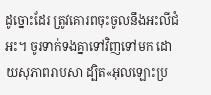ដូច្នោះដែរ ត្រូវគោរពចុះចូលនឹងអះលីជំអះ។ ចូរទាក់ទងគ្នាទៅវិញទៅមក ដោយសុភាពរាបសា ដ្បិត«អុលឡោះប្រ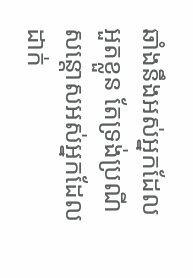ឆាំងនឹងអស់អ្នកដែលអួតខ្លួន តែទ្រង់ប្រណីសន្ដោសអស់អ្នកដែលដាក់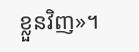ខ្លួនវិញ»។